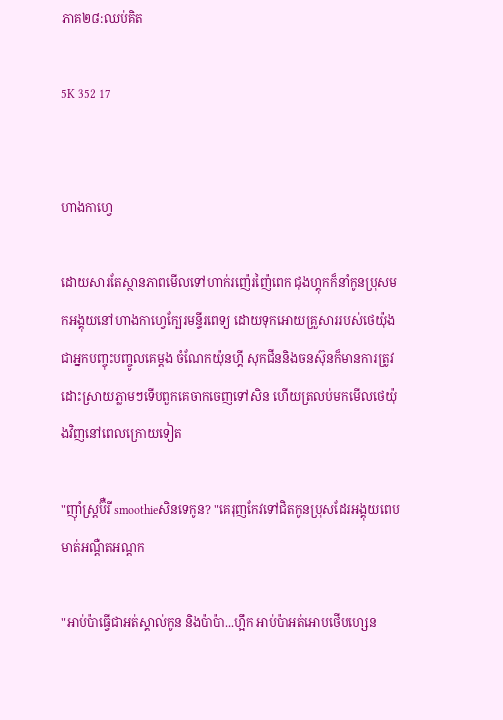ភាគ២៨:ឈប់គិត

5K 352 17


ហាងកាហ្វេ

ដោយសារតែស្ថានភាពមើលទៅហាក់រញ៉េរញ៉ៃពេក ជុងហ្គុកក៏នាំកូនប្រុសមកអង្គុយនៅហាងកាហ្វេក្បែរមន្ទីរពេទ្យ ដោយទុកអោយគ្រួសាររបស់ថេយ៉ុងជាអ្នកបញ្ចុះបញ្ចូលគេម្តង ចំណែកយ៉ុនហ្គី សុកជីននិងចនស៊ុនក៏មានការត្រូវដោះស្រាយភ្លាមៗទើបពួកគេចាកចេញទៅសិន ហើយត្រលប់មកមើលថេយ៉ុងវិញនៅពេលក្រោយទៀត

"ញ៉ាំស្រ្តប៊ឺរី smoothieសិនទេកូន? "គេរុញកែវទៅជិតកូនប្រុសដែរអង្គុយពេបមាត់អណ្តឺតអណ្តក

"អាប់ប៉ាធ្វើជាអត់ស្គាល់កូន និងប៉ាប៉ា...ហ្អឹក អាប់ប៉ាអត់អោបថើបហ្សេន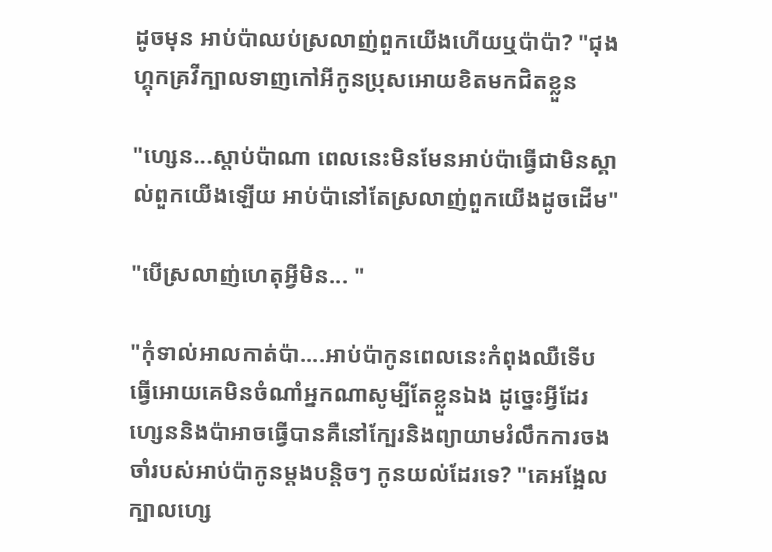ដូចមុន អាប់ប៉ាឈប់ស្រលាញ់ពួកយើងហើយឬប៉ាប៉ា? "ជុងហ្គុកគ្រវីក្បាលទាញកៅអីកូនប្រុសអោយខិតមកជិតខ្លួន

"ហ្សេន...ស្តាប់ប៉ាណា ពេលនេះមិនមែនអាប់ប៉ាធ្វើជាមិនស្គាល់ពួកយើងឡើយ អាប់ប៉ានៅតែស្រលាញ់ពួកយើងដូចដើម"

"បើស្រលាញ់ហេតុអ្វីមិន... "

"កុំទាល់អាលកាត់ប៉ា....អាប់ប៉ាកូនពេលនេះកំពុងឈឺទើបធ្វើអោយគេមិនចំណាំអ្នកណាសូម្បីតែខ្លួនឯង ដូច្នេះអ្វីដែរហ្សេននិងប៉ាអាចធ្វើបានគឺនៅក្បែរនិងព្យាយាមរំលឹកការចងចាំរបស់អាប់ប៉ាកូនម្តងបន្តិចៗ កូនយល់ដែរទេ? "គេអង្អែលក្បាលហ្សេ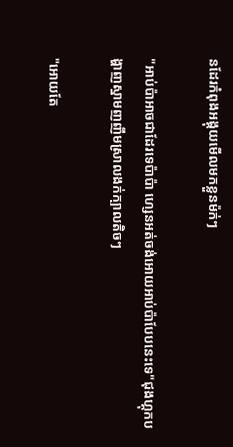នដែរកំពុងអង្គុយមើលមកខ្លួនម៉ក់ៗ

"អាប់ប៉ាអាចជាដែរទេប៉ាប៉ា ហ្សេនអត់ចង់អោយអាប់ប៉ាបែបនេះទេ"ជុងហ្គុកបង្ហាញស្នាមញញឹមស្រាលងក់ក្បាលតិចៗ

"អោយតែ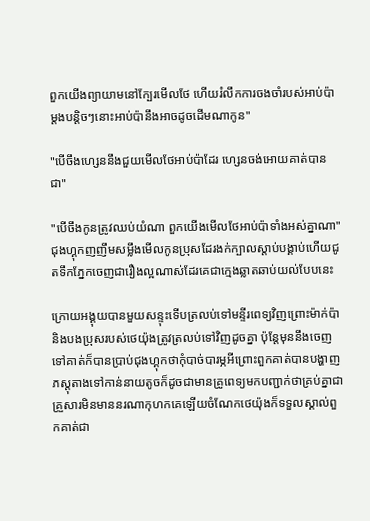ពួកយើងព្យាយាមនៅក្បែរមើលថែ ហើយរំលឹកការចងចាំរបស់អាប់ប៉ាម្តងបន្តិចៗនោះអាប់ប៉ានឹងអាចដូចដើមណាកូន"

"បើចឹងហ្សេននឹងជួយមើលថែអាប់ប៉ាដែរ ហ្សេនចង់អោយគាត់បានជា"

"បើចឹងកូនត្រូវឈប់យំណា ពួកយើងមើលថែអាប់ប៉ាទាំងអស់គ្នាណា"ជុងហ្គុកញញឹមសម្លឹងមើលកូនប្រុសដែរងក់ក្បាលស្តាប់បង្គាប់ហើយជូតទឹកភ្នែកចេញជារឿងល្អណាស់ដែរគេជាក្មេងឆ្លាតឆាប់យល់បែបនេះ

ក្រោយអង្គុយបានមួយសន្ទុះទើបត្រលប់ទៅមន្ទីរពេទ្យវិញព្រោះម៉ាក់ប៉ានិងបងប្រុសរបស់ថេយ៉ុងត្រូវត្រលប់ទៅវិញដូចគ្នា ប៉ុន្តែមុននឹងចេញទៅគាត់ក៏បានប្រាប់ជុងហ្គុកថាកុំបាច់បារម្ភអីព្រោះពួកគាត់បានបង្ហាញភស្តុតាងទៅកាន់នាយតូចក៏ដូចជាមានគ្រូពេទ្យមកបញ្ជាក់ថាគ្រប់គ្នាជាគ្រួសារមិនមាននរណាកុហកគេឡើយចំណែកថេយ៉ុងក៏ទទួលស្គាល់ពួកគាត់ជា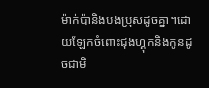ម៉ាក់ប៉ានិងបងប្រុសដូចគ្នា។ដោយឡែកចំពោះជុងហ្គុកនិងកូនដូចជាមិ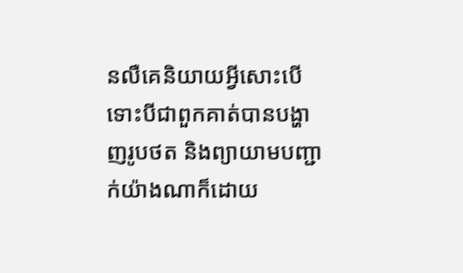នលឺគេនិយាយអ្វីសោះបើទោះបីជាពួកគាត់បានបង្ហាញរូបថត និងព្យាយាមបញ្ជាក់យ៉ាងណាក៏ដោយ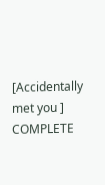[Accidentally met you ] COMPLETE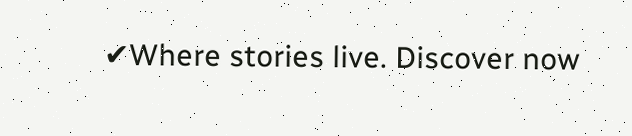✔Where stories live. Discover now